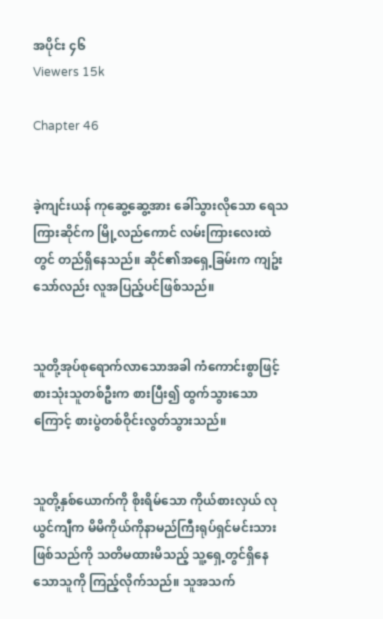အပိုင်း ၄၆
Viewers 15k

Chapter 46


ခဲ့ကျင်းယန် ကုဆွေ့ဆွေ့အား ခေါ်သွားလိုသော ရေသကြားဆိုင်က မြို့လည်ကောင် လမ်းကြားလေးထဲတွင် တည်ရှိနေသည်။ ဆိုင်၏အရှေ့ခြမ်းက ကျဥ်းသော်လည်း လူအပြည့်ပင်ဖြစ်သည်။


သူတို့အုပ်စုရောက်လာသောအခါ ကံကောင်းစွာဖြင့် စားသုံးသူတစ်ဦးက စားပြီး၍ ထွက်သွားသောကြောင့် စားပွဲတစ်ဝိုင်းလွတ်သွားသည်။


သူတို့နှစ်ယောက်ကို စိုးရိမ်သော ကိုယ်စားလှယ် လုယွင်ကျီက မိမိကိုယ်ကိုနာမည်ကြီးရုပ်ရှင်မင်းသားဖြစ်သည်ကို သတိမထားမိသည့် သူ့ရှေ့တွင်ရှိနေသောသူကို ကြည့်လိုက်သည်။ သူအသက်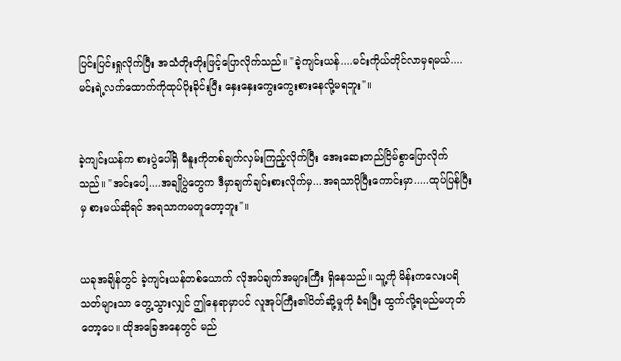ပြင်းပြင်းရှုလိုက်ပြီး အသံတိုးတိုးဖြင့်ပြောလိုက်သည်။ "ခဲ့ကျင်းယန်....မင်းကိုယ်တိုင်လာမှရမယ်....မင်းရဲ့လက်ထောက်ကိုထုပ်ပိုးခိုင်းပြီး နှေးနှေးကွေးကွေးစားနေလို့မရဘူး"။


ခဲ့ကျင်းယန်က စားပွဲပေါ်ရှိ မီနူးကိုတစ်ချက်လှမ်းကြည့်လိုက်ပြီး အေးဆေးတည်ငြိမ်စွာပြောလိုက်သည်။ "အင်းပေါ့....အချိုပွဲတွေက ဒီမှာချက်ချင်းစားလိုက်မှ...အရသာပိုပြီးကောင်းမှာ.....ထုပ်ပြန်ပြီးမှ စားမယ်ဆိုရင် အရသာကမတူတော့ဘူး"။


ယခုအချိန်တွင် ခဲ့ကျင်းယန်တစ်ယောက် လိုအပ်ချက်အများကြီး ရှိနေသည်။ သူ့ကို မိန်းကလေးပရိသတ်များသာ တွေ့သွားလျှင် ဤနေရာမှာပင် လူအုပ်ကြီး၏ပိတ်ဆို့မှုကို ခံရပြီး ထွက်လို့ရမည်မဟုတ်တော့ပေ။ ထိုအခြေအနေတွင် မည်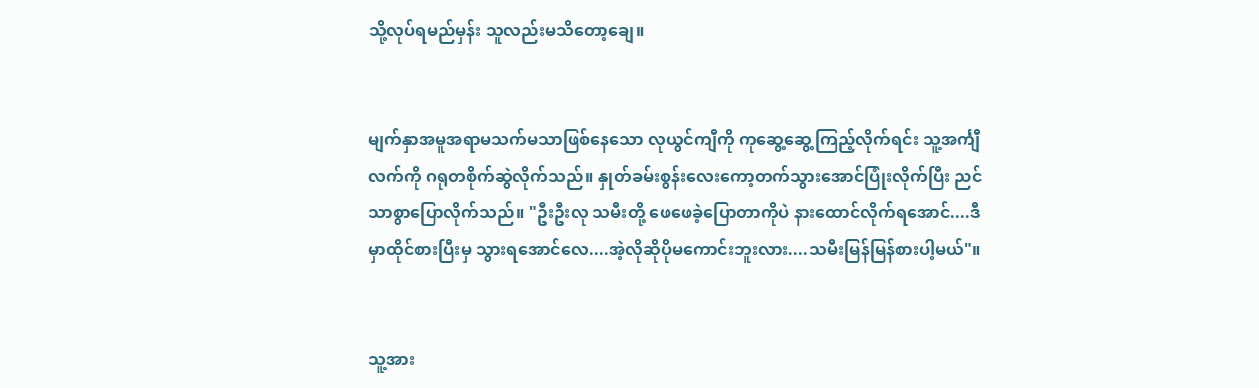သို့လုပ်ရမည်မှန်း သူလည်းမသိတော့ချေ။


မျက်နှာအမူအရာမသက်မသာဖြစ်နေသော လုယွင်ကျီကို ကုဆွေ့ဆွေ့ကြည့်လိုက်ရင်း သူ့အင်္ကျီလက်ကို ဂရုတစိုက်ဆွဲလိုက်သည်။ နှုတ်ခမ်းစွန်းလေးကော့တက်သွားအောင်ပြုံးလိုက်ပြီး ညင်သာစွာပြောလိုက်သည်။ "ဦးဦးလု သမီးတို့ ဖေဖေခဲ့ပြောတာကိုပဲ နားထောင်လိုက်ရအောင်....ဒီမှာထိုင်စားပြီးမှ သွားရအောင်လေ....အဲ့လိုဆိုပိုမကောင်းဘူးလား....သမီးမြန်မြန်စားပါ့မယ်"။


သူ့အား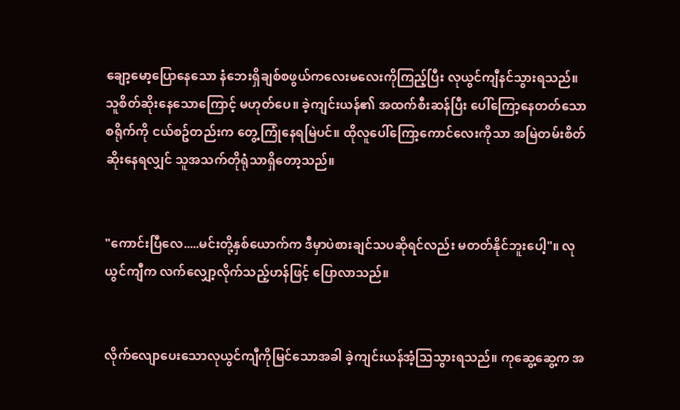ချော့မော့ပြောနေသော နံဘေးရှိချစ်စဖွယ်ကလေးမလေးကိုကြည့်ပြီး လုယွင်ကျီနင်သွားရသည်။ သူစိတ်ဆိုးနေသောကြောင့် မဟုတ်ပေ။ ခဲ့ကျင်းယန်၏ အထက်စီးဆန်ပြီး ပေါ်ကြော့နေတတ်သောစရိုက်ကို ငယ်စဥ်တည်းက တွေ့ကြုံနေရမြဲပင်။ ထိုလူပေါ်ကြော့ကောင်လေးကိုသာ အမြဲတမ်းစိတ်ဆိုးနေရလျှင် သူအသက်တိုရုံသာရှိတော့သည်။


"ကောင်းပြီလေ.....မင်းတို့နှစ်ယောက်က ဒီမှာပဲစားချင်သပဆိုရင်လည်း မတတ်နိုင်ဘူးပေါ့"။ လုယွင်ကျီက လက်လျှော့လိုက်သည့်ဟန်ဖြင့် ပြောလာသည်။


လိုက်လျောပေးသောလုယွင်ကျီကိုမြင်သောအခါ ခဲ့ကျင်းယန်အံ့သြသွားရသည်။ ကုဆွေ့ဆွေ့က အ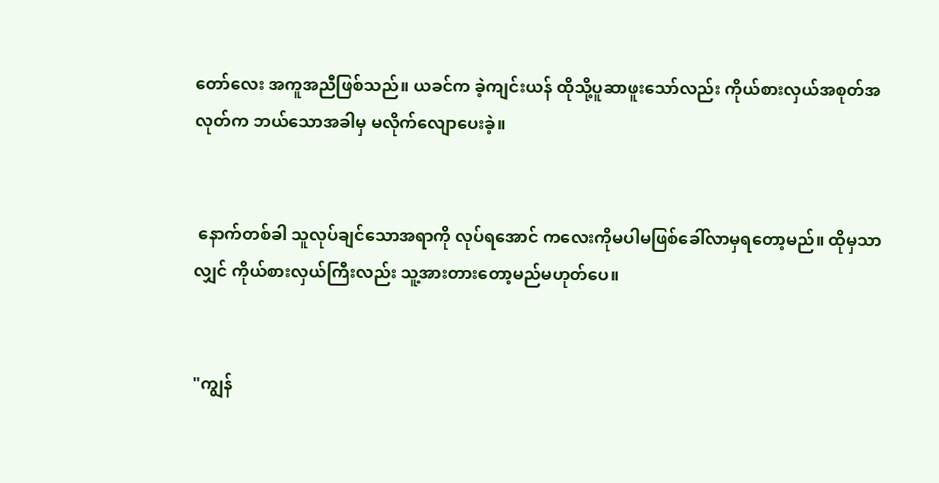တော်လေး အကူအညီဖြစ်သည်။ ယခင်က ခဲ့ကျင်းယန် ထိုသို့ပူဆာဖူးသော်လည်း ကိုယ်စားလှယ်အစုတ်အလုတ်က ဘယ်သောအခါမှ မလိုက်လျောပေးခဲ့။


 နောက်တစ်ခါ သူလုပ်ချင်သောအရာကို လုပ်ရအောင် ကလေးကိုမပါမဖြစ်ခေါ်လာမှရတော့မည်။ ထိုမှသာလျှင် ကိုယ်စားလှယ်ကြီးလည်း သူ့အားတားတော့မည်မဟုတ်ပေ။


"ကျွန်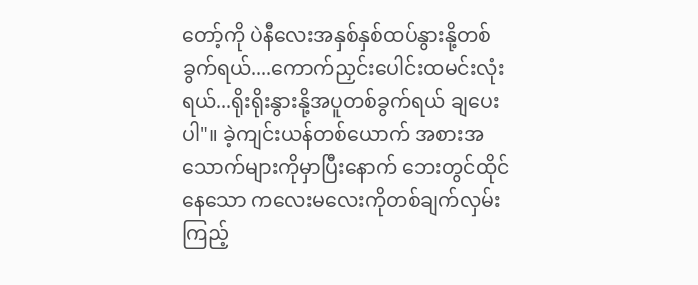တော့်ကို ပဲနီလေးအနှစ်နှစ်ထပ်နွားနို့တစ်ခွက်ရယ်....ကောက်ညှင်းပေါင်းထမင်းလုံးရယ်...ရိုးရိုးနွားနို့အပူတစ်ခွက်ရယ် ချပေးပါ"။ ခဲ့ကျင်းယန်တစ်ယောက် အစားအသောက်များကိုမှာပြီးနောက် ဘေးတွင်ထိုင်နေသော ကလေးမလေးကိုတစ်ချက်လှမ်းကြည့်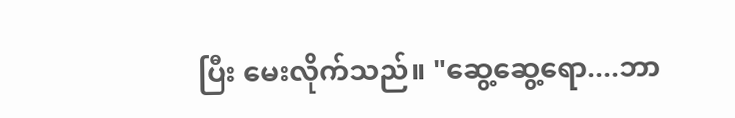ပြီး မေးလိုက်သည်။ "ဆွေ့ဆွေ့ရော....ဘာ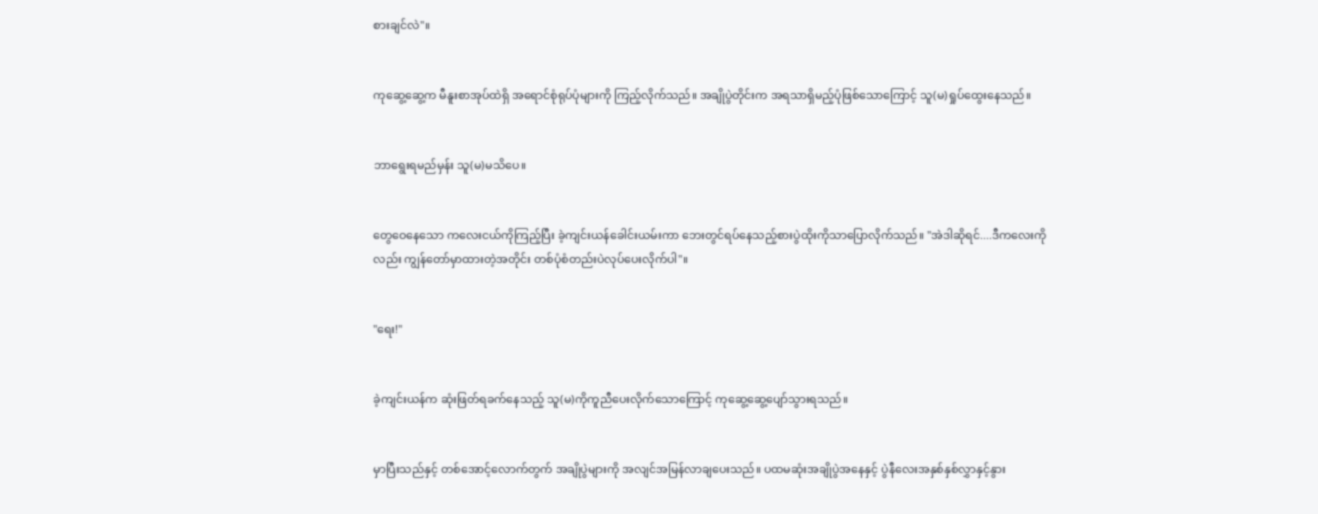စားချင်လဲ"။


ကုဆွေ့ဆွေ့က မီနူးစာအုပ်ထဲရှိ အရောင်စုံရုပ်ပုံများကို ကြည့်လိုက်သည်။ အချိုပွဲတိုင်းက အရသာရှိမည့်ပုံဖြစ်သောကြောင့် သူ(မ)ရှုပ်ထွေးနေသည်။


ဘာရွေးရမည်မှန်း သူ(မ)မသိပေ။


တွေဝေနေသော ကလေးငယ်ကိုကြည့်ပြီး ခဲ့ကျင်းယန်ခေါင်းယမ်းကာ ဘေးတွင်ရပ်နေသည့်စားပွဲထိုးကိုသာပြောလိုက်သည်။ "အဲဒါဆိုရင်....ဒီကလေးကိုလည်း ကျွန်တော်မှာထားတဲ့အတိုင်း တစ်ပုံစံတည်းပဲလုပ်ပေးလိုက်ပါ"။


"ရေး!"


ခဲ့ကျင်းယန်က ဆုံးဖြတ်ရခက်နေသည့် သူ(မ)ကိုကူညီပေးလိုက်သောကြောင့် ကုဆွေ့ဆွေ့ပျော်သွားရသည်။


မှာပြီးသည်နှင့် တစ်အောင့်လောက်တွက် အချိုပွဲများကို အလျင်အမြန်လာချပေးသည်။ ပထမဆုံးအချိုပွဲအနေနှင့် ပွဲနီလေးအနှစ်နှစ်လွှာနှင့်နွား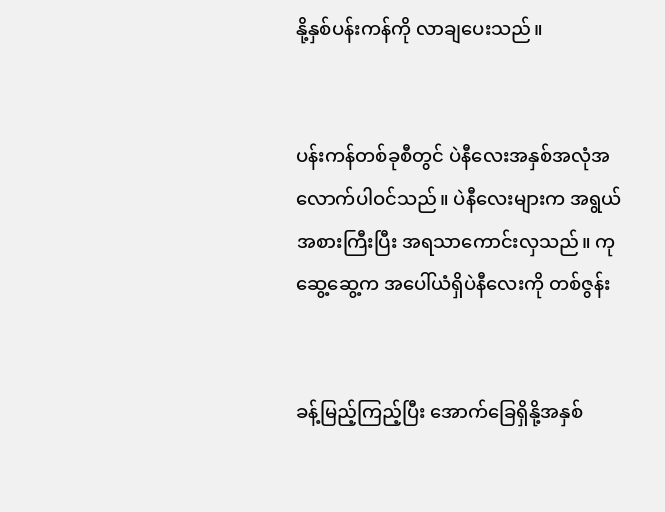နို့နှစ်ပန်းကန်ကို လာချပေးသည်။


ပန်းကန်တစ်ခုစီတွင် ပဲနီလေးအနှစ်အလုံအလောက်ပါဝင်သည်။ ပဲနီလေးများက အရွယ်အစားကြီးပြီး အရသာကောင်းလှသည်။ ကုဆွေ့ဆွေ့က အပေါ်ယံရှိပဲနီလေးကို တစ်ဇွန်း


ခန့်မြည့်ကြည့်ပြီး အောက်ခြေရှိနို့အနှစ်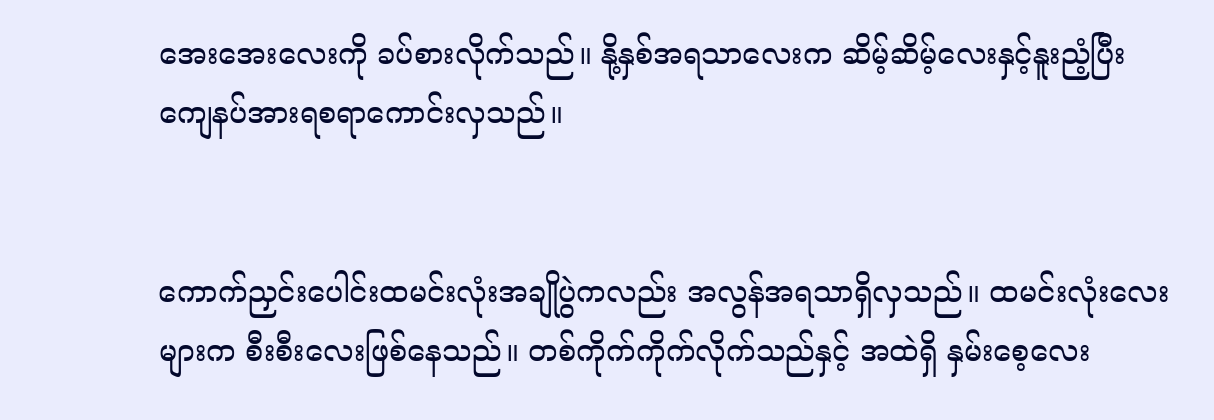အေးအေးလေးကို ခပ်စားလိုက်သည်။ နို့နှစ်အရသာလေးက ဆိမ့်ဆိမ့်လေးနှင့်နူးညံ့ပြီး ကျေနပ်အားရစရာကောင်းလှသည်။


ကောက်ညှင်းပေါင်းထမင်းလုံးအချိုပွဲကလည်း အလွန်အရသာရှိလှသည်။ ထမင်းလုံးလေးများက စီးစီးလေးဖြစ်နေသည်။ တစ်ကိုက်ကိုက်လိုက်သည်နှင့် အထဲရှိ နှမ်းစေ့လေး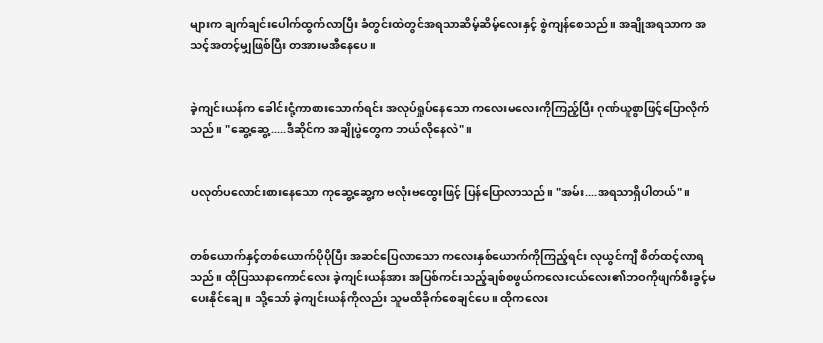များက ချက်ချင်းပေါက်ထွက်လာပြီး ခံတွင်းထဲတွင်အရသာဆိမ့်ဆိမ့်လေးနှင့် စွဲကျန်စေသည်။ အချိုအရသာက အသင့်အတင့်မျှဖြစ်ပြီး တအားမအီနေပေ။


ခဲ့ကျင်းယန်က ခေါင်းငုံ့ကာစားသောက်ရင်း အလုပ်ရှုပ်နေသော ကလေးမလေးကိုကြည့်ပြီး ဂုဏ်ယူစွာဖြင့်ပြောလိုက်သည်။ "ဆွေ့ဆွေ့.....ဒီဆိုင်က အချိုပွဲတွေက ဘယ်လိုနေလဲ"။


ပလုတ်ပလောင်းစားနေသော ကုဆွေ့ဆွေ့က ဗလုံးဗထွေးဖြင့် ပြန်ပြောလာသည်။ "အမ်း....အရသာရှိပါတယ်"။


တစ်ယောက်နှင့်တစ်ယောက်ပိုပိုပြီး အဆင်ပြေလာသော ကလေးနှစ်ယောက်ကိုကြည့်ရင်း လုယွင်ကျီ စိတ်ထင့်လာရသည်။ ထိုပြဿနာကောင်လေး ခဲ့ကျင်းယန်အား အပြစ်ကင်းသည့်ချစ်စဖွယ်ကလေးငယ်လေး၏ဘဝကိုဖျက်စီးခွင့်မပေးနိုင်ချေ။ သို့သော် ခဲ့ကျင်းယန်ကိုလည်း သူမထိခိုက်စေချင်ပေ။ ထိုကလေး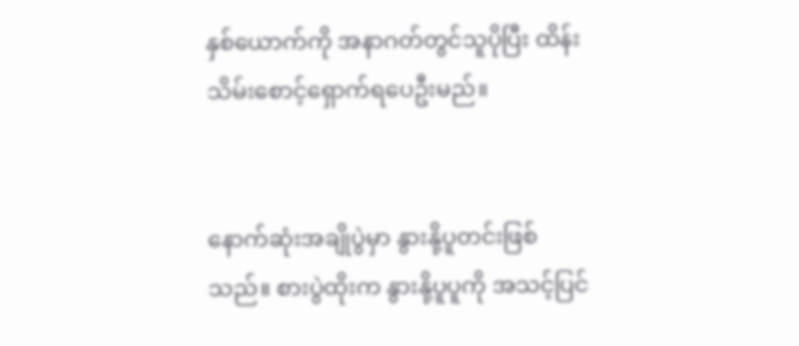နှစ်ယောက်ကို အနာဂတ်တွင်သူပိုပြီး ထိန်းသိမ်းစောင့်ရှောက်ရပေဦးမည်။


နောက်ဆုံးအချိုပွဲမှာ နွားနို့ပူတင်းဖြစ်သည်။ စားပွဲထိုးက နွားနို့ပူပူကို အသင့်ပြင်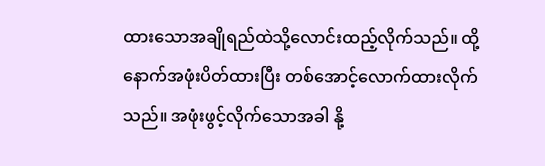ထားသောအချိုရည်ထဲသို့လောင်းထည့်လိုက်သည်။ ထို့နောက်အဖုံးပိတ်ထားပြီး တစ်အောင့်လောက်ထားလိုက်သည်။ အဖုံးဖွင့်လိုက်သောအခါ နို့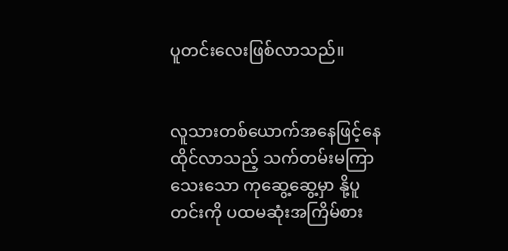ပူတင်းလေးဖြစ်လာသည်။


လူသားတစ်ယောက်အနေဖြင့်နေထိုင်လာသည့် သက်တမ်းမကြာသေးသော ကုဆွေ့ဆွေ့မှာ နို့ပူတင်းကို ပထမဆုံးအကြိမ်စား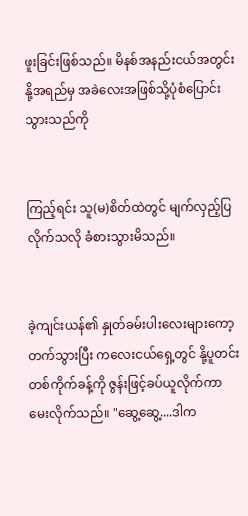ဖူးခြင်းဖြစ်သည်။ မိနစ်အနည်းငယ်အတွင်းနို့အရည်မှ အခဲလေးအဖြစ်သို့ပုံစံပြောင်းသွားသည်ကို


ကြည့်ရင်း သူ(မ)စိတ်ထဲတွင် မျက်လှည့်ပြလိုက်သလို ခံစားသွားမိသည်။


ခဲ့ကျင်းယန်၏ နှုတ်ခမ်းပါးလေးများကော့တက်သွားပြီး ကလေးငယ်ရှေ့တွင် နို့ပူတင်းတစ်ကိုက်ခန့်ကို ဇွန်းဖြင့်ခပ်ယူလိုက်ကာ မေးလိုက်သည်။ "ဆွေ့ဆွေ့....ဒါက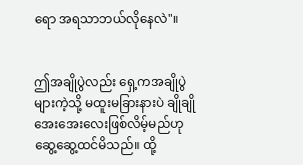ရော အရသာဘယ်လိုနေလဲ"။


ဤအချိုပွဲလည်း ရှေ့ကအချိုပွဲများကဲ့သို့ မထူးမခြားနားပဲ ချိုချိုအေးအေးလေးဖြစ်လိမ့်မည်ဟု ဆွေ့ဆွေ့ထင်မိသည်။ ထို့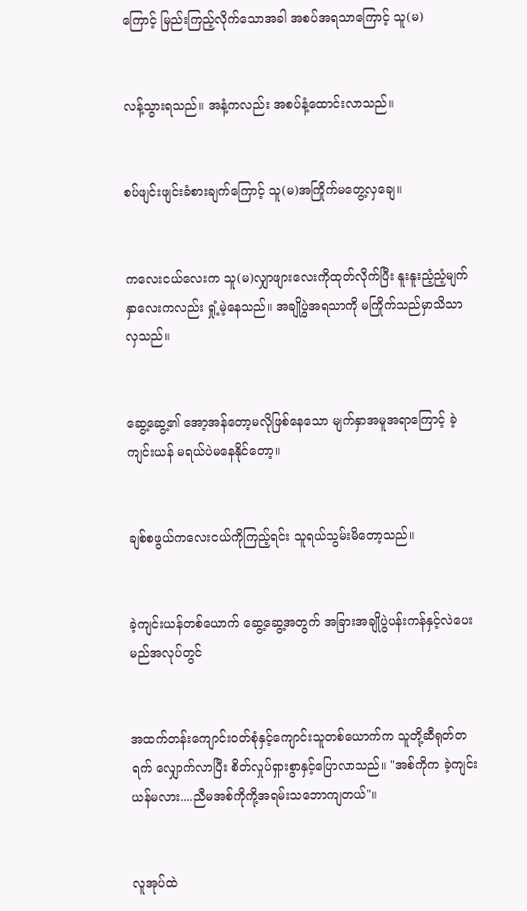ကြောင့် မြည်းကြည့်လိုက်သောအခါ အစပ်အရသာကြောင့် သူ(မ)


လန့်သွားရသည်။ အနံ့ကလည်း အစပ်နံ့ထောင်းလာသည်။


စပ်ဖျင်းဖျင်းခံစားချက်ကြောင့် သူ(မ)အကြိုက်မတွေ့လှချေ။


ကလေးငယ်လေးက သူ(မ)လျှာဖျားလေးကိုထုတ်လိုက်ပြီး နူးနူးညံ့ညံ့မျက်နှာလေးကလည်း ရှုံ့မဲ့နေသည်။ အချိုပွဲအရသာကို မကြိုက်သည်မှာသိသာလှသည်။


ဆွေ့ဆွေ့၏ အော့အန်တော့မလိုဖြစ်နေသော မျက်နှာအမူအရာကြောင့် ခဲ့ကျင်းယန် မရယ်ပဲမနေနိုင်တော့။


ချစ်စဖွယ်ကလေးငယ်ကိုကြည့်ရင်း သူရယ်သွမ်းမိတော့သည်။


ခဲ့ကျင်းယန်တစ်ယောက် ဆွေ့ဆွေ့အတွက် အခြားအချိုပွဲပန်းကန်နှင့်လဲပေးမည်အလုပ်တွင်


အထက်တန်းကျောင်းဝတ်စုံနှင့်ကျောင်းသူတစ်ယောက်က သူတို့ဆီရုတ်တရက် လျှောက်လာပြီး စိတ်လှုပ်ရှားစွာနှင့်ပြောလာသည်။ "အစ်ကိုက ခဲ့ကျင်းယန်မလား....ညီမအစ်ကိုကို့အရမ်းသဘောကျတယ်"။


လူအုပ်ထဲ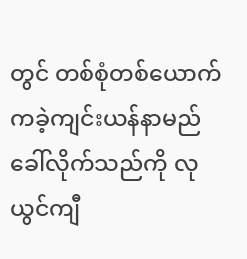တွင် တစ်စုံတစ်ယောက်ကခဲ့ကျင်းယန်နာမည်ခေါ်လိုက်သည်ကို လုယွင်ကျီ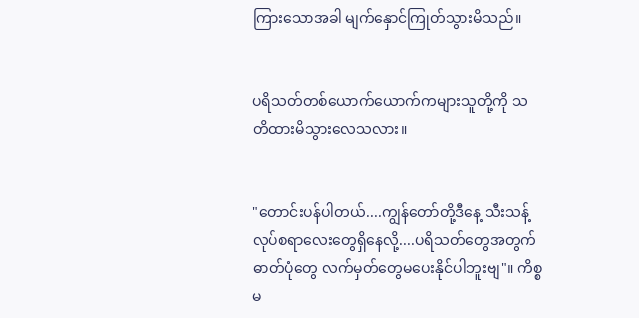ကြားသောအခါ မျက်နှောင်ကြုတ်သွားမိသည်။


ပရိသတ်တစ်ယောက်ယောက်ကများသူတို့ကို သတိထားမိသွားလေသလား။


"တောင်းပန်ပါတယ်....ကျွန်တော်တို့ဒီနေ့ သီးသန့်လုပ်စရာလေးတွေရှိနေလို့....ပရိသတ်တွေအတွက် ဓာတ်ပုံတွေ လက်မှတ်တွေမပေးနိုင်ပါဘူးဗျ"။ ကိစ္စမ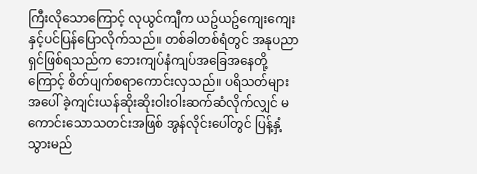ကြီးလိုသောကြောင့် လုယွင်ကျီက ယဥ်ယဥ်ကျေးကျေးနှင့်ပင်ပြန်ပြောလိုက်သည်။ တစ်ခါတစ်ရံတွင် အနုပညာရှင်ဖြစ်ရသည်က ဘေးကျပ်နံကျပ်အခြေအနေတို့ကြောင့် စိတ်ပျက်စရာကောင်းလှသည်။ ပရိသတ်များအပေါ် ခဲ့ကျင်းယန်ဆိုးဆိုးဝါးဝါးဆက်ဆံလိုက်လျှင် မကောင်းသောသတင်းအဖြစ် အွန်လိုင်းပေါ်တွင် ပြန့်နှံ့သွားမည်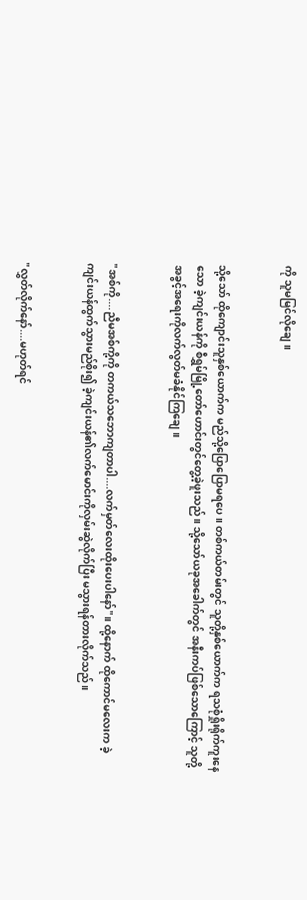ကို သူမမြင်လိုချေ။


သို့သော် ထိုကျောင်းသူနှစ်ယောက်က မည်သို့ပြောပြောမရပေ။ တစ်ကယ်တမ်းတွင် သူတို့နှစ်ယောက်က ရသစုံရှိုးရိုက်ကူးနေသော ခဲ့ကျင်းယန်ကို စီရွှမ်မြို့တော်ဟောင်းတွင်တွေ့ခဲ့ဖူးသည်။ သို့သော်ယခုအခေါက်တွင် အနီးကပ်ဖြစ်သောကြောင့် သူတို့အခွင့်အရေးကိုလက်လွတ်မခံနိုင်ကြချေ။


"အစ်ကို....ညီမအစ်ကို့ကို တကယ်သဘောကျတာပါ....လက်မှတ်လေးထိုးပေးပါနော်"။ ထို့နောက် ထိုကောင်မလေးက ခဲ့ကျင်းယန်ထွက်သွားမည်စိုး၍ ခဲ့ကျင်းယန်၏လက်မောင်းကိုလှမ်းဆွဲလိုက်ပြီး မသွားရန်တားလိုက်သည်။


"လွှတ်လိုက်နော်....မဟုတ်ရင်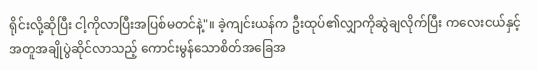ရိုင်းလို့ဆိုပြီး ငါ့ကိုလာပြီးအပြစ်မတင်နဲ့"။ ခဲ့ကျင်းယန်က ဦးထုပ်၏လျှာကိုဆွဲချလိုက်ပြီး ကလေးငယ်နှင့်အတူအချိုပွဲဆိုင်လာသည့် ကောင်းမွန်သောစိတ်အခြေအ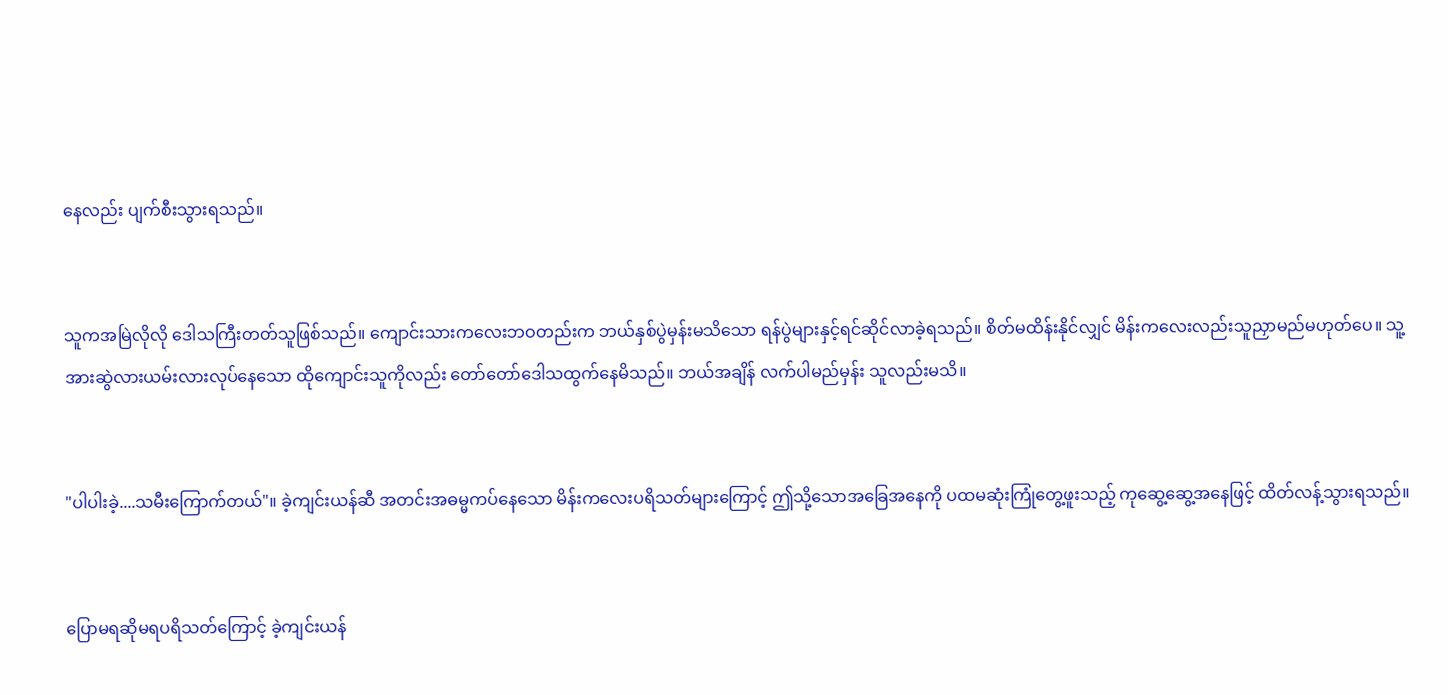နေလည်း ပျက်စီးသွားရသည်။


သူကအမြဲလိုလို ဒေါသကြီးတတ်သူဖြစ်သည်။ ကျောင်းသားကလေးဘဝတည်းက ဘယ်နှစ်ပွဲမှန်းမသိသော ရန်ပွဲများနှင့်ရင်ဆိုင်လာခဲ့ရသည်။ စိတ်မထိန်းနိုင်လျှင် မိန်းကလေးလည်းသူညှာမည်မဟုတ်ပေ။ သူ့အားဆွဲလားယမ်းလားလုပ်နေသော ထိုကျောင်းသူကိုလည်း တော်တော်ဒေါသထွက်နေမိသည်။ ဘယ်အချိန် လက်ပါမည်မှန်း သူလည်းမသိ။


"ပါပါးခဲ့....သမီးကြောက်တယ်"။ ခဲ့ကျင်းယန်ဆီ အတင်းအဓမ္မကပ်နေသော မိန်းကလေးပရိသတ်များကြောင့် ဤသို့သောအခြေအနေကို ပထမဆုံးကြုံတွေ့ဖူးသည့် ကုဆွေ့ဆွေ့အနေဖြင့် ထိတ်လန့်သွားရသည်။


ပြောမရဆိုမရပရိသတ်ကြောင့် ခဲ့ကျင်းယန်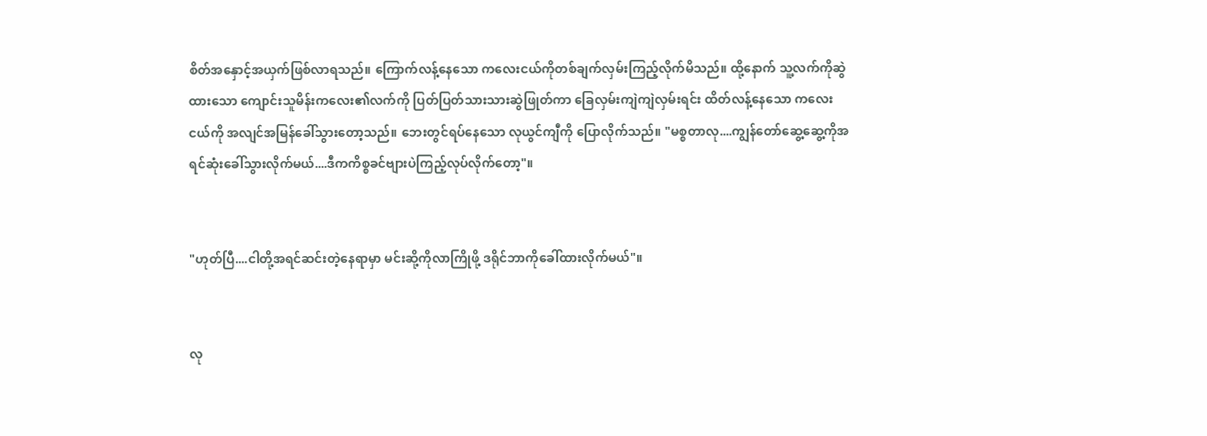စိတ်အနှောင့်အယှက်ဖြစ်လာရသည်။ ကြောက်လန့်နေသော ကလေးငယ်ကိုတစ်ချက်လှမ်းကြည့်လိုက်မိသည်။ ထို့နောက် သူ့လက်ကိုဆွဲထားသော ကျောင်းသူမိန်းကလေး၏လက်ကို ပြတ်ပြတ်သားသားဆွဲဖြုတ်ကာ ခြေလှမ်းကျဲကျဲလှမ်းရင်း ထိတ်လန့်နေသော ကလေးငယ်ကို အလျင်အမြန်ခေါ်သွားတော့သည်။ ဘေးတွင်ရပ်နေသော လုယွင်ကျီကို ပြောလိုက်သည်။ "မစ္စတာလု....ကျွန်တော်ဆွေ့ဆွေ့ကိုအရင်ဆုံးခေါ်သွားလိုက်မယ်....ဒီကကိစ္စခင်ဗျားပဲကြည့်လုပ်လိုက်တော့"။


"ဟုတ်ပြီ....ငါတို့အရင်ဆင်းတဲ့နေရာမှာ မင်းဆို့ကိုလာကြိုဖို့ ဒရိုင်ဘာကိုခေါ်ထားလိုက်မယ်"။


လု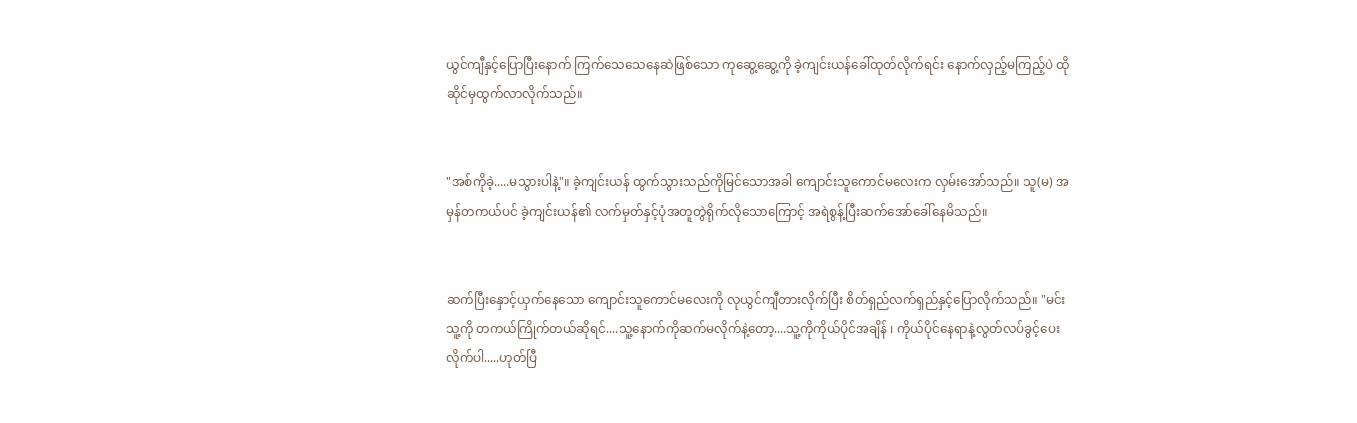ယွင်ကျီနှင့်ပြောပြီးနောက် ကြက်သေသေနေဆဲဖြစ်သော ကုဆွေ့ဆွေ့ကို ခဲ့ကျင်းယန်ခေါ်ထုတ်လိုက်ရင်း နောက်လှည့်မကြည့်ပဲ ထိုဆိုင်မှထွက်လာလိုက်သည်။


"အစ်ကိုခဲ့.....မသွားပါနဲ့"။ ခဲ့ကျင်းယန် ထွက်သွားသည်ကိုမြင်သောအခါ ကျောင်းသူကောင်မလေးက လှမ်းအော်သည်။ သူ(မ) အမှန်တကယ်ပင် ခဲ့ကျင်းယန်၏ လက်မှတ်နှင့်ပုံအတူတွဲရိုက်လိုသောကြောင့် အရဲစွန့်ပြီးဆက်အော်ခေါ်နေမိသည်။


ဆက်ပြီးနှောင့်ယှက်နေသော ကျောင်းသူကောင်မလေးကို လုယွင်ကျီတားလိုက်ပြီး စိတ်ရှည်လက်ရှည်နှင့်ပြောလိုက်သည်။ "မင်းသူ့ကို တကယ်ကြိုက်တယ်ဆိုရင်....သူ့နောက်ကိုဆက်မလိုက်နဲ့တော့....သူ့ကိုကိုယ်ပိုင်အချိန် ၊ ကိုယ်ပိုင်နေရာနဲ့လွတ်လပ်ခွင့်ပေးလိုက်ပါ.....ဟုတ်ပြီ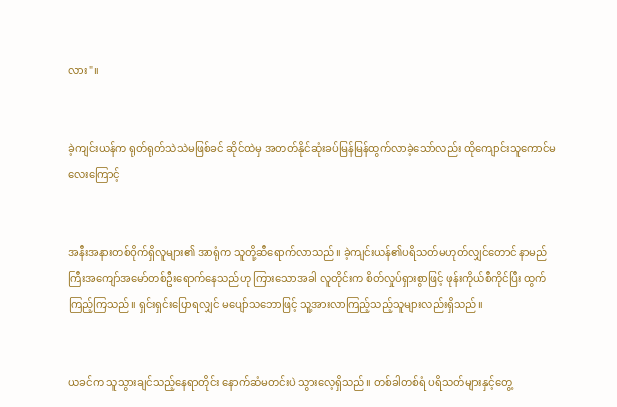လား"။


ခဲ့ကျင်းယန်က ရုတ်ရုတ်သဲသဲမဖြစ်ခင် ဆိုင်ထဲမှ အတတ်နိုင်ဆုံးခပ်မြန်မြန်ထွက်လာခဲ့သော်လည်း ထိုကျောင်းသူကောင်မလေးကြောင့်


အနီးအနားတစ်ဝိုက်ရှိလူများ၏ အာရုံက သူတို့ဆီရောက်လာသည်။ ခဲ့ကျင်းယန်၏ပရိသတ်မဟုတ်လျှင်တောင် နာမည်ကြီးအကျော်အမော်တစ်ဦးရောက်နေသည်ဟု ကြားသောအခါ လူတိုင်းက စိတ်လှုပ်ရှားစွာဖြင့် ဖုန်းကိုယ်စီကိုင်ပြီး ထွက်ကြည့်ကြသည်။ ရှင်းရှင်းပြောရလျှင် မပျော်သဘောဖြင့် သူ့အားလာကြည့်သည့်သူများလည်းရှိသည်။


ယခင်က သူသွားချင်သည့်နေရာတိုင်း နောက်ဆံမတင်းပဲ သွားလေ့ရှိသည်။ တစ်ခါတစ်ရံ ပရိသတ်များနှင့်တွေ့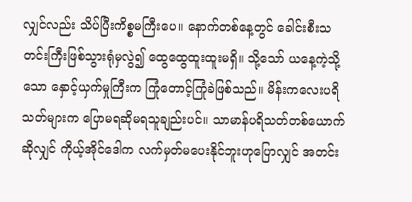လျှင်လည်း သိပ်ပြီးကိစ္စမကြီးပေ။ နောက်တစ်နေ့တွင် ခေါင်းစီးသတင်းကြီးဖြစ်သွားရုံမှလွဲ၍ ထွေထွေထူးထူးမရှိ။ သို့သော် ယနေ့ကဲ့သို့သော နှောင့်ယှက်မှုကြီးက ကြုံတောင့်ကြုံခဲဖြစ်သည်။ မိန်းကလေးပရိသတ်များက ပြောမရဆိုမရသူချည်းပင်။ သာမာန်ပရိသတ်တစ်ယောက်ဆိုလျှင် ကိုယ့်အိုင်ဒေါက လက်မှတ်မပေးနိုင်ဘူးဟုပြောလျှင် အတင်း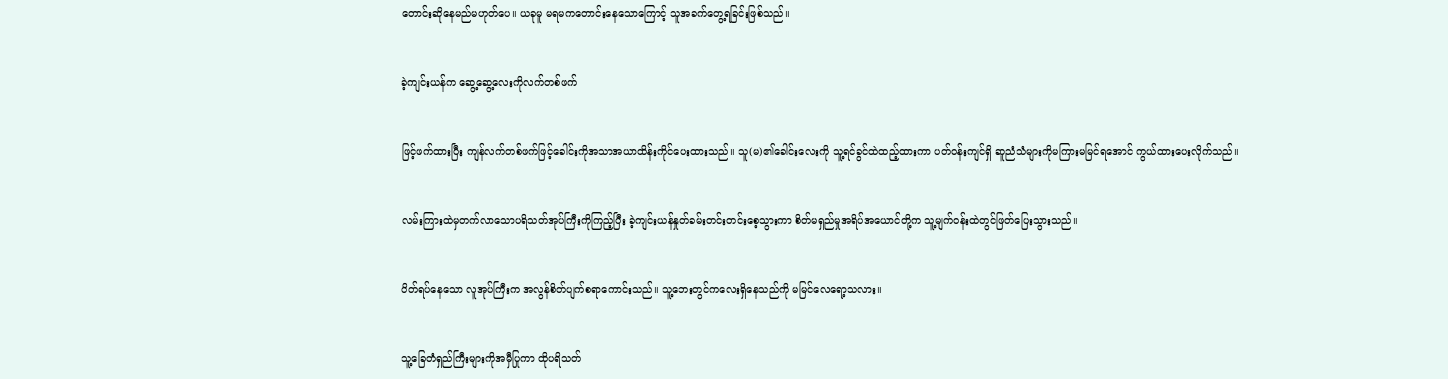တောင်းဆိုနေမည်မဟုတ်ပေ။ ယခုမူ မရမကတောင်းနေသောကြောင့် သူအခက်တွေ့ရခြင်းဖြစ်သည်။


ခဲ့ကျင်းယန်က ဆွေ့ဆွေ့လေးကိုလက်တစ်ဖက်


ဖြင့်ဖက်ထားပြီး ကျန်လက်တစ်ဖက်ဖြင့်ခေါင်းကိုအသာအယာထိန်းကိုင်ပေးထားသည်။ သူ(မ)၏ခေါင်းလေးကို သူ့ရင်ခွင်ထဲထည့်ထားကာ ပတ်ဝန်းကျင်ရှိ ဆူညံသံများကိုမကြားမမြင်ရအောင် ကွယ်ထားပေးလိုက်သည်။


လမ်းကြားထဲမှတက်လာသောပရိသတ်အုပ်ကြီးကိုကြည့်ပြီး ခဲ့ကျင်းယန်နှုတ်ခမ်းတင်းတင်းစေ့သွားကာ စိတ်မရှည်မှုအရိပ်အယောင်တို့က သူ့မျက်ဝန်းထဲတွင်ဖြတ်ပြေးသွားသည်။


ပိတ်ရပ်နေသော လူအုပ်ကြီးက အလွန်စိတ်ပျက်စရာကောင်းသည်။ သူ့ဘေးတွင်ကလေးရှိနေသည်ကို မမြင်လေရော့သလား။


သူ့ခြေတံရှည်ကြီးများကိုအမှီပြုကာ ထိုပရိသတ်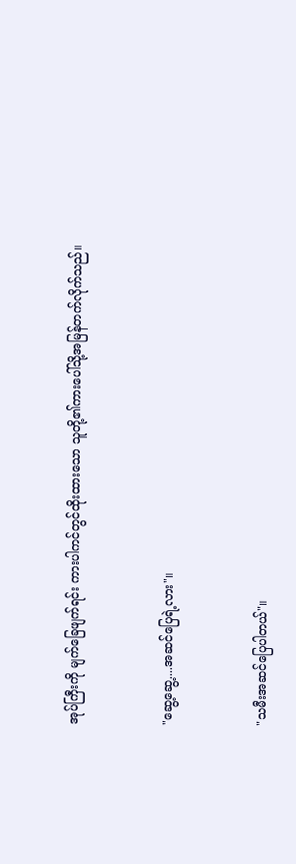အုပ်ကြီးကို မျက်ခြေဖျက်ရင်း ကားပါကင်တွင်ထိုးထားသော သူတို့၏ကားပေါ်သို့အမြန်တက်လိုက်သည်။


"ဆွေ့ဆွေ့....အဆင်ပြေရဲ့လား"။


"သမီးအဆင်ပြေပါတယ်"။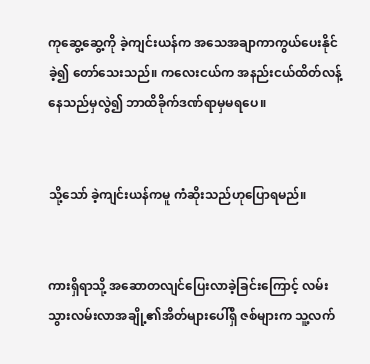ကုဆွေ့ဆွေ့ကို ခဲ့ကျင်းယန်က အသေအချာကာကွယ်ပေးနိုင်ခဲ့၍ တော်သေးသည်။ ကလေးငယ်က အနည်းငယ်ထိတ်လန့်နေသည်မှလွဲ၍ ဘာထိခိုက်ဒဏ်ရာမှမရပေ။


သို့သော် ခဲ့ကျင်းယန်ကမူ ကံဆိုးသည်ဟုပြောရမည်။


ကားရှိရာသို့ အဆောတလျင်ပြေးလာခဲ့ခြင်းကြောင့် လမ်းသွားလမ်းလာအချို့၏အိတ်များပေါ်ရှိ ဇစ်များက သူ့လက်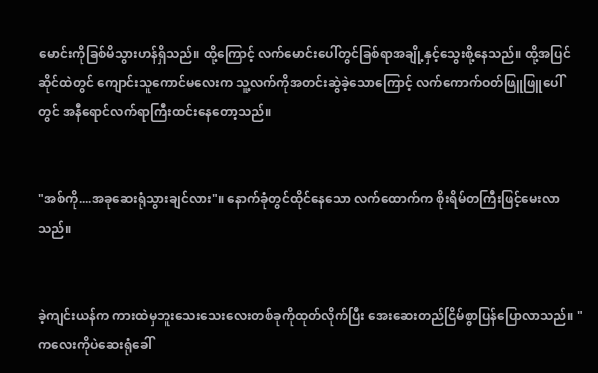မောင်းကိုခြစ်မိသွားဟန်ရှိသည်။ ထို့ကြောင့် လက်မောင်းပေါ်တွင်ခြစ်ရာအချို့နှင့်သွေးစို့နေသည်။ ထို့အပြင် ဆိုင်ထဲတွင် ကျောင်းသူကောင်မလေးက သူ့လက်ကိုအတင်းဆွဲခဲ့သောကြောင့် လက်ကောက်ဝတ်ဖြူဖြူပေါ်တွင် အနီရောင်လက်ရာကြီးထင်းနေတော့သည်။


"အစ်ကို....အခုဆေးရုံသွားချင်လား"။ နောက်ခုံတွင်ထိုင်နေသော လက်ထောက်က စိုးရိမ်တကြီးဖြင့်မေးလာသည်။


ခဲ့ကျင်းယန်က ကားထဲမှဘူးသေးသေးလေးတစ်ခုကိုထုတ်လိုက်ပြီး အေးဆေးတည်ငြိမ်စွာပြန်ပြောလာသည်။ "ကလေးကိုပဲဆေးရုံခေါ်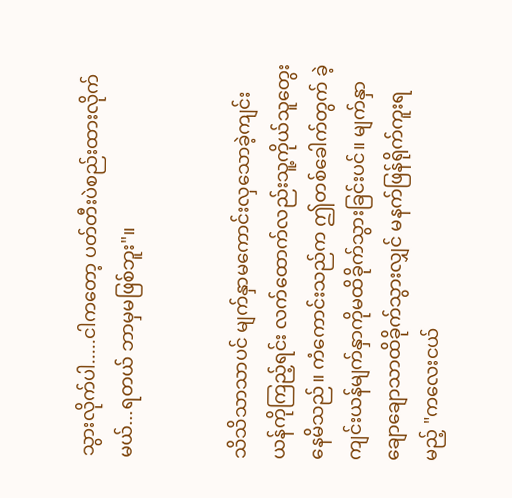သွားလိုက်ပါ.....ငါကတော့ ပတ်တီးပဲစည်းထားလိုက်မယ်...ရတယ် ဘာမှမဖြစ်ဘူး"။


သိသိသာသာပင် မျက်နှာမကောင်းလှသောခဲ့ကျင်းယန်ကိုကြည့်ရင်း လက်ထောက်လည်းသူ့ကိုယ်သူတွေးနေမိသည်။ ကံကောင်းသည်က ဤတစ်ခေါက်တွက် ခဲ့ကျင်းယန်မျက်နှာကိုမထိခိုက်သွားခြင်းပင်။ မျက်နှာချောချောသာထိခိုက်သွားလျှင် မနက်ဖြန်ရိုက်ကူးရမည့် "ကလေးငယ်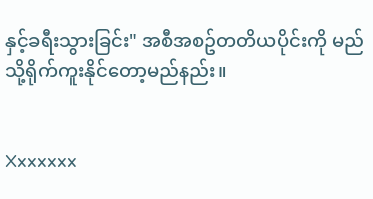နှင့်ခရီးသွားခြင်း" အစီအစဥ်တတိယပိုင်းကို မည်သို့ရိုက်ကူးနိုင်တော့မည်နည်း။


Xxxxxxx